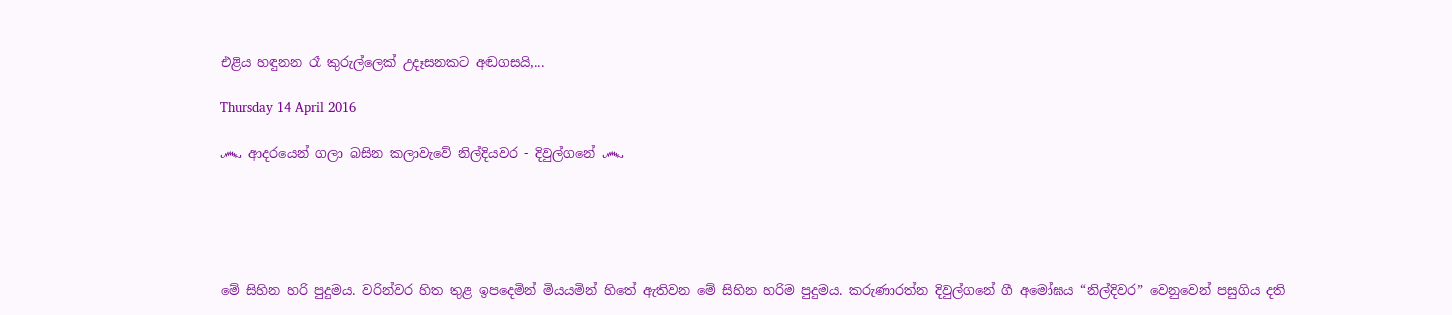එළිය හඳුනන රෑ කුරුල්ලෙක් උදෑසනකට අඬගසයි,...

Thursday 14 April 2016

෴ ආදරයෙන් ගලා බසින කලාවැවේ නිල්දියවර - දිවුල්ගනේ ෴





මේ සිහින හරි පුදුමය. වරින්වර හිත තුළ ඉප‍දෙමින් මියයමින් හිතේ ඇතිවන මේ සිහින හරිම පුදුමය. කරුණාරත්න දිවුල්ගනේ ගී අමෝඝය “නිල්දිවර” වෙනුවෙන් පසුගිය දති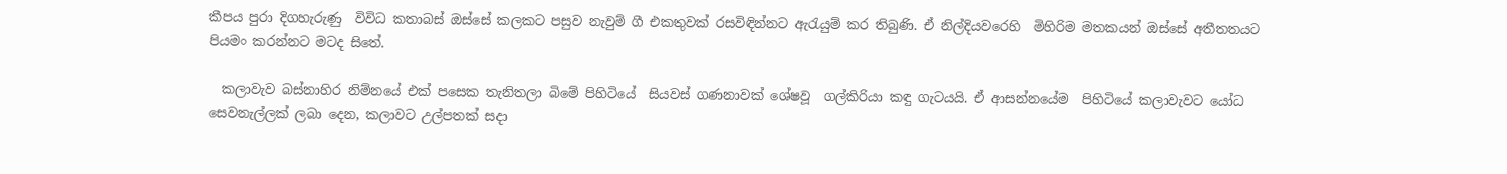කීපය පුරා දිගහැරුණු  විවිධ කතාබස් ඔස්සේ කලකට පසුව නැවුම් ගී එකතුවක් රසවිඳින්නට ඇරැයුම් කර තිබුණි. ඒ නිල්දියවරෙහි  මිහිරිම මතකයන් ඔස්සේ අතීතතයට පියමං කරන්නට මටද සිතේ.

  කලාවැව බස්නාහිර නිම්නයේ එක් පසෙක තැනිතලා‍ බිමේ පිහිටියේ  සියවස් ගණනාවක් ශේෂවූ  ගල්කිරියා කඳු ගැටයයි. ඒ ආසන්නයේම  පිහිටියේ කලාවැවට යෝධ සෙවනැල්ලක් ලබා දෙන, කලාවට උල්පතක් සදා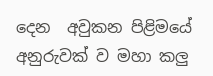දෙන  අවුකන පිළිමයේ  අනුරුවක් ව මහා කලු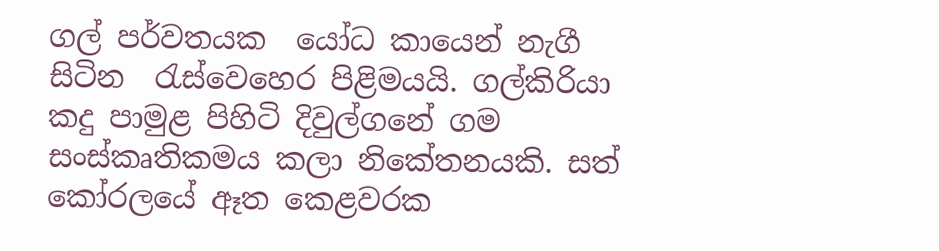ගල් පර්වතයක  යෝධ කායෙන් නැගී සිටින  රැස්වෙහෙර පිළිමයයි. ගල්කිරියා  කදු පාමුළ පිහිටි දිවුල්ගනේ ගම  සංස්කෘතිකමය කලා නිකේතනයකි. සත් කෝරලයේ ඈත කෙළවරක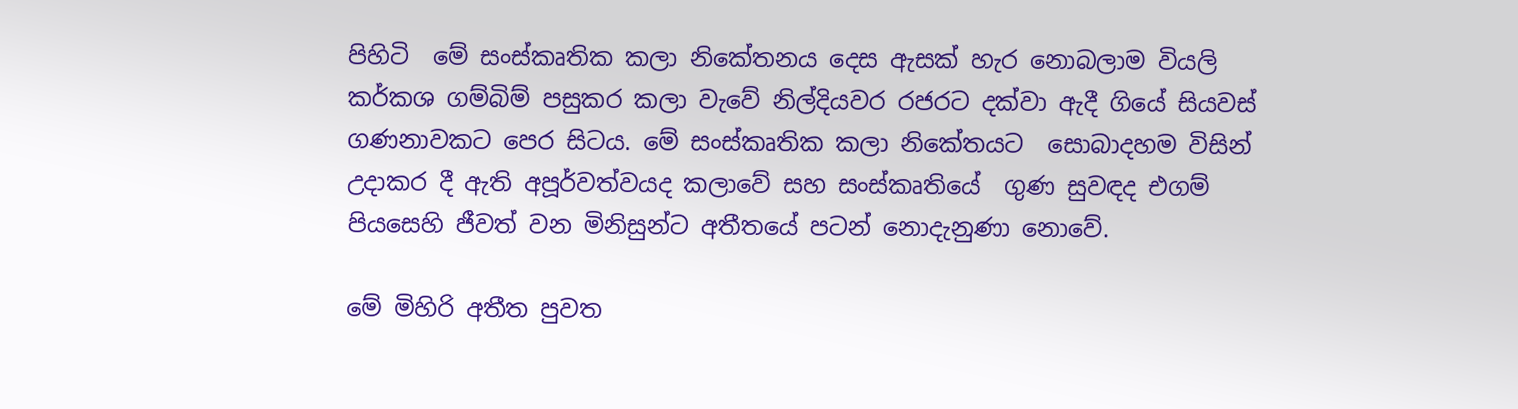පිහිටි  මේ සංස්කෘතික කලා නිකේතනය දෙස ඇසක් හැර නොබලාම වියලි කර්කශ ගම්බිම් පසුකර කලා වැවේ නිල්දියවර රජරට දක්වා ඇදී ගියේ සියවස් ගණනාවකට පෙර සිටය. මේ සංස්කෘතික කලා නිකේතයට  සොබාදහම විසින් උදාකර දී ඇති අපූර්වත්වයද කලාවේ සහ සංස්කෘතියේ  ගුණ සුවඳද එගම් පියසෙහි ජීවත් වන මිනිසුන්ට අතීතයේ පටන් නොදැනුණා නොවේ.

මේ මිහිරි අතීත පුවත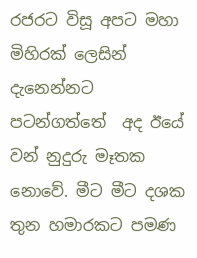රජරට විසූ අපට මහා මිහිරක් ලෙසින් දැනෙන්නට පටන්ගත්තේ  අද ඊයේ වන් නුදුරු මෑතක නොවේ. මීට මීට දශක තුන හමාරකට පමණ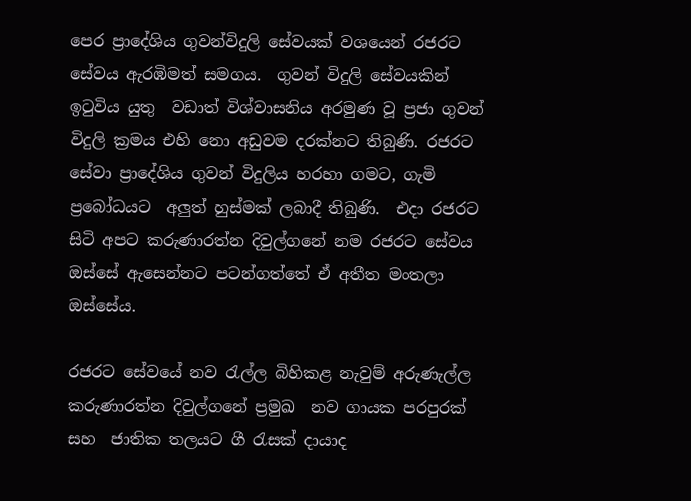පෙර ප්‍රාදේශිය ගුවන්විදුලි සේවයක් වශයෙන් රජරට සේවය ඇරඹිමත් සමගය.  ගුවන් විදුලි සේවයකින් ඉටුවිය යුතු  වඩාත් විශ්වාසනිය අරමුණ වූ ප්‍රජා ගුවන් විදුලි ක්‍රමය එහි නො අඩුවම දරක්නට තිබුණි. රජරට සේවා ප්‍රාදේශිය ගුවන් විදුලිය හරහා ගමට, ගැමි ප්‍රබෝධයට  අලුත් හුස්මක් ලබාදී තිබුණි.  එදා රජරට සිටි අපට කරුණාරත්න දිවුල්ගනේ නම රජරට සේවය ඔස්සේ ඇසෙන්නට පටන්ගත්තේ ඒ අතීත මංතලා ඔස්සේය.

රජරට සේවයේ නව රැල්ල බිහිකළ නැවුම් අරුණැල්ල කරුණාරත්න දිවුල්ගනේ ප්‍රමුඛ  නව ගායක පරපුරක් සහ  ජාතික තලයට ගී රැසක් දායාද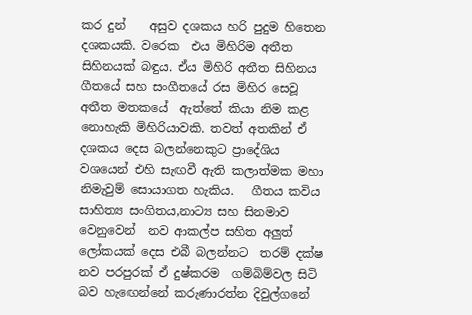කර දුන්    අසුව දශකය හරි පුදුම හිතෙන දශකයකි. වරෙක  එය මිහිරිම අතීත සිහිනයක් බඳුය. ඒය මිහිරි අතීත සිහිනය  ගීතයේ සහ සංගීතයේ රස මිහිර සෙවූ අතීත මතකයේ  ඇත්තේ කියා නිම කළ නොහැකි මිහිරියාවකි. තවත් අතකින් ඒ දශකය දෙස බලන්නෙකුට ප්‍රාදේශිය වශයෙන් එහි සැඟවී ඇති කලාත්මක මහා නිමැවුම් සොයාගත හැකිය.   ගීතය කවිය  සාහිත්‍ය සංගිතය,නාට්‍ය සහ සිනමාව වෙනුවෙන්  නව ආකල්ප සහිත අලුත් ලෝකයක් දෙස එබී බලන්නට  තරම් දක්ෂ නව පරපුරක් ඒ දුෂ්කරම  ගම්බිම්වල සිටි බව හැ‍ඟෙන්නේ කරුණාරත්න දිවුල්ගනේ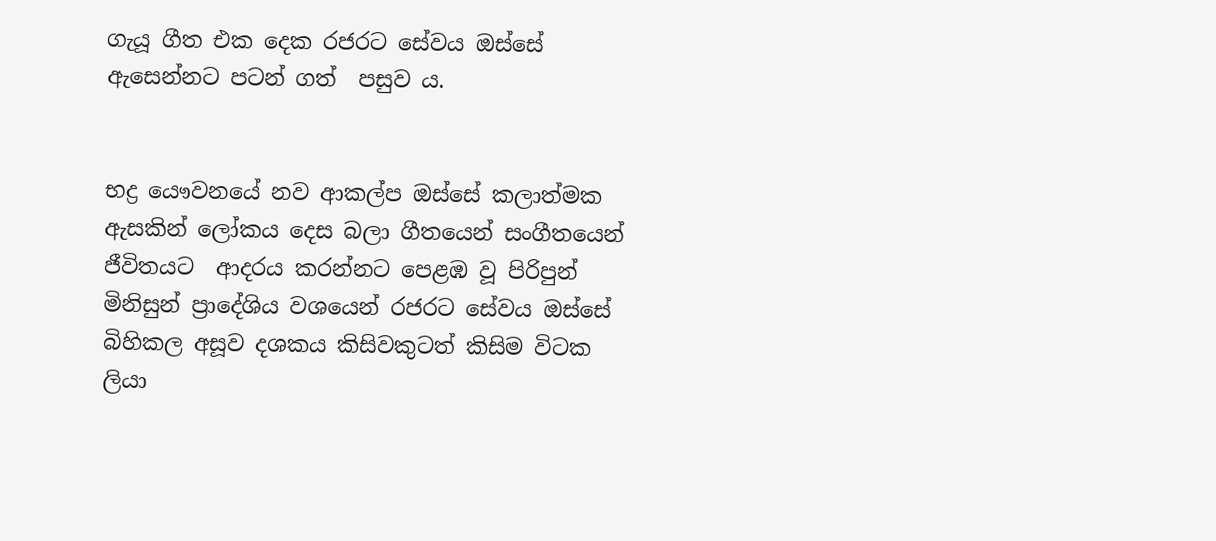ගැයූ ගීත එක දෙක රජරට සේවය ඔස්සේ ඇසෙන්නට පටන් ගත්  පසුව ය.


භද්‍ර යෞවනයේ නව ආකල්ප ඔස්සේ කලාත්මක ඇසකින් ලෝකය දෙස බලා ගීතයෙන් සංගීතයෙන් ජීවිතයට  ආදරය කරන්නට පෙළඹ වූ පිරිපුන් මිනිසුන් ප්‍රාදේශිය වශයෙන් රජරට සේවය ඔස්සේ බිහිකල අසූව දශකය කිසිවකුටත් කිසිම විටක ලියා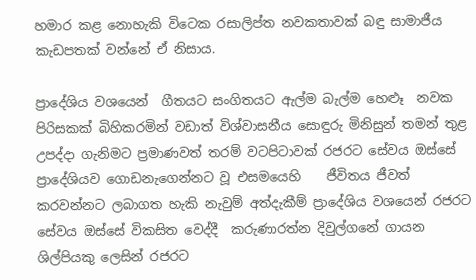හමාර කළ නොහැකි විටෙක රසාලිප්ත නවකතාවක් බඳු සාමාජීය කැඩපතක් වන්නේ ඒ නිසාය.

ප්‍රාදේශිය වශයෙන්  ගීතයට සංගිතයට ඇල්ම බැල්ම හෙළූ ‍‍ නවක පිරිසකක් බිහිකරමින් වඩාත් විශ්වාසනීය සොඳුරු මිනිසුන් තමන් තුළ උපද්දා ගැනිමට ප්‍රමාණවත් තරම් වටපිටාවක් රජරට සේවය ඔස්සේ ප්‍රාදේශියව ගොඩනැගෙන්නට වූ එසමයෙහි    ජීවිතය ජීවත් කරවන්නට ලබාගත හැකි නැවුම් අත්දැකීම් ප්‍රාදේශිය වශයෙන් රජරට සේවය ඔස්සේ විකසිත වෙද්දී  කරුණාරත්න දිවුල්ගනේ ගායන ශිල්පියකු ලෙසින් රජරට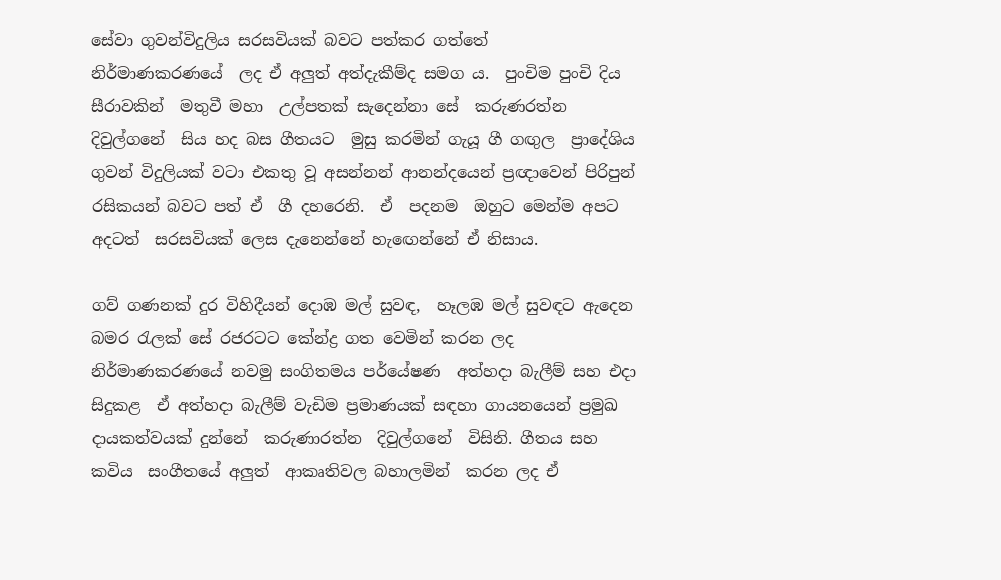සේවා ගුවන්විදුලිය සරසවියක් බවට පත්කර ගත්තේ   නිර්මාණකරණයේ  ලද ඒ අලුත් අත්දැකීම්ද සමග ය.  පුංචිම පුංචි දිය සීරාවකින්  මතුවී මහා  උල්පතක් සැදෙන්නා සේ  කරුණරත්න දිවුල්ගනේ  සිය හද බස ගීතයට  මුසු කරමින් ගැයූ ගී ගඟුල  ප්‍රාදේශිය ගුවන් විදුලියක් වටා එකතු වූ අසන්නන් ආනන්දයෙන් ප්‍රඥාවෙන් පිරිපුන් රසිකයන් බවට පත් ඒ  ගී දහරෙනි.  ඒ  පදනම  ඔහුට මෙන්ම අපට අදටත්  සරසවියක් ලෙස දැනෙන්නේ හැ‍ඟෙන්නේ ඒ නිසාය.

ගව් ගණනක් දුර විහිදීයන් දොඹ මල් සුවඳ,  හෑලඹ මල් සුවඳට ඇදෙන බමර රැලක් සේ රජරටට කේන්ද්‍ර ගත වෙමින් කරන ලද  නිර්මාණකරණයේ නවමු සංගිතමය පර්යේෂණ  අත්හදා බැලීම් සහ එදා සිදුකළ  ඒ අත්හදා බැලීම් වැඩිම ප්‍රමාණයක් සඳහා ගායනයෙන් ප්‍රමුඛ  දායකත්වයක් දුන්නේ  කරුණාරත්න  දිවුල්ගනේ  විසිනි. ගීතය සහ කවිය  සංගීතයේ අලුත්  ආකෘතිවල බහාලමින්  කරන ලද ඒ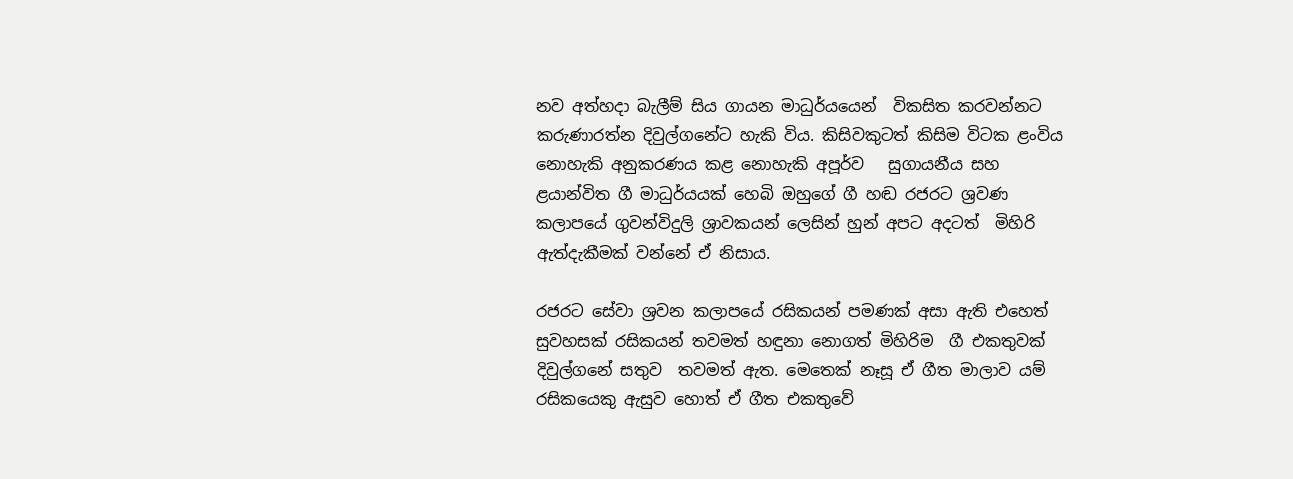නව අත්හදා බැලීම් සිය ගායන මාධුර්යයෙන්  විකසිත කරවන්නට කරුණාරත්න දිවුල්ගනේට හැකි විය. කිසිවකුටත් කිසිම විටක ළංවිය නොහැකි අනුකරණය කළ නොහැකි අපූර්ව   සුගායනීය සහ  ළයාන්විත ගී මාධුර්යයක් හෙබි ඔහුගේ ගී හඬ රජරට ශ්‍රවණ කලාපයේ ගුවන්විදුලි ශ්‍රාවකයන් ලෙසින් හුන් අපට අදටත්  මිහිරි ඇත්දැකීමක් වන්නේ ඒ නිසාය.

රජරට සේවා ශ්‍රවන කලාපයේ රසිකයන් පමණක් අසා ඇති එහෙත් සුවහසක් රසිකයන් තවමත් හඳුනා නොගත් මිහිරිම  ගී එකතුවක්  දිවුල්ගනේ සතුව  තවමත් ඇත. මෙතෙක් නෑසූ ඒ ගීත මාලාව යම් රසිකයෙකු ඇසුව හොත් ඒ ගීත එකතුවේ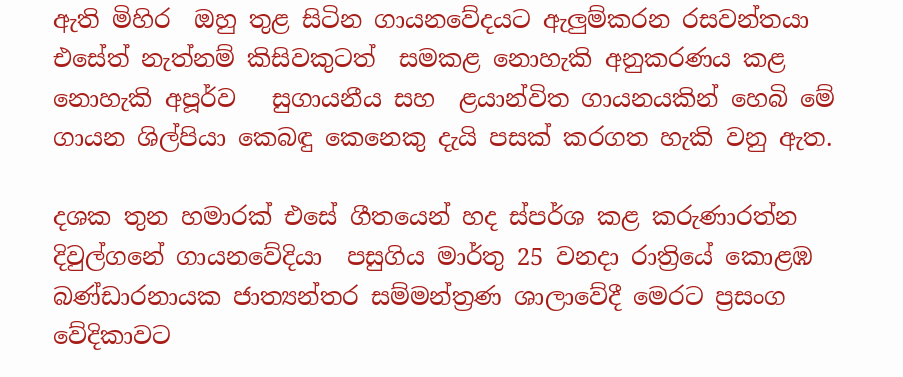ඇති මිහිර  ඔහු තුළ සිටින ගායනවේදයට ඇලුම්කරන රසවන්තයා එසේත් නැත්නම් කිසිවකුටත්  සමකළ නොහැකි අනුකරණය කළ නොහැකි අපූර්ව   සුගායනීය සහ  ළයාන්විත ගායනයකින් හෙබි මේ ගායන ශිල්පියා කෙබඳු කෙනෙකු දැයි පසක් කරගත හැකි වනු ඇත.

දශක තුන හමාරක් එසේ ගීතයෙන් හද ස්පර්ශ කළ කරුණාරත්න දිවුල්ගනේ ගායනවේදියා  පසුගිය මාර්තු 25 වනදා රාත්‍රියේ කොළඹ බණ්ඩාරනායක ජාත්‍යන්තර සම්මන්ත්‍රණ ශාලාවේදී මෙරට ප්‍රසංග වේදිකාවට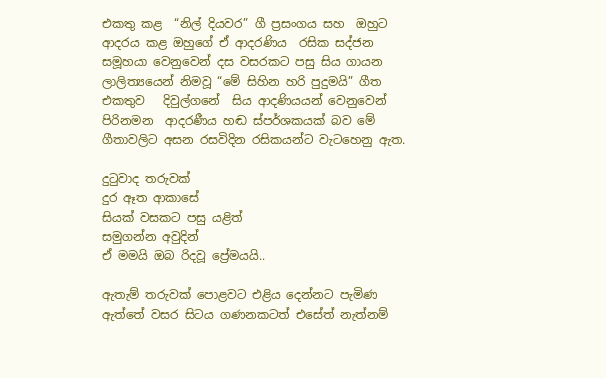එකතු කළ  “නිල් දියවර” ගී ප්‍රසංගය සහ  ඔහුට  ආදරය කළ ඔහුගේ ඒ ආදරණිය  රසික සද්ජන සමූහයා වෙනුවෙන් දස වසරකට පසු සිය ගායන ලාලිත්‍යයෙන් නිමවූ “මේ සිහින හරි පුදුමයි” ගීත එකතුව   දිවුල්ගනේ  සිය ආදණියයන් වෙනුවෙන් පිරිනමන  ආදරණීය හඬ ස්පර්ශකයක් බව මේ ගීතාවලිට අසන රසවිදින රසිකයන්ට වැටහෙනු ඇත.

දුටුවාද තරුවක්
දුර ඈත ආකාසේ
සියක් වසකට පසු යළිත්
සමුගන්න අවුදින්
ඒ මමයි ඔබ රිදවූ ප්‍රේමයයි..

ඇතැම් තරුවක් පොළවට එළිය දෙන්නට පැමිණ ඇත්තේ වසර සිටය ගණනකටත් එසේත් නැත්නම්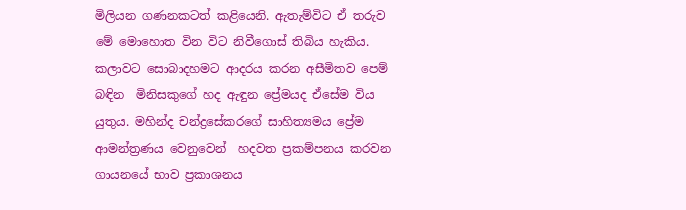මිලියන ගණනකටත් කළියෙනි. ඇතැම්විට ඒ තරුව මේ මොහොත වින විට නිවීගොස් තිබිය හැකිය. කලාවට සොබාදහමට ආදරය කරන අසීමිතව පෙම් බඳින  මිනිසකුගේ හද ඇඳුන ප්‍රේමයද ඒසේම විය යුතුය. මහින්ද චන්ද්‍රසේකරගේ සාහිත්‍යමය ප්‍රේම ආමන්ත්‍රණය වෙනුවෙන්  හදවත ප්‍රකම්පනය කරවන ගායනයේ භාව ප්‍රකාශනය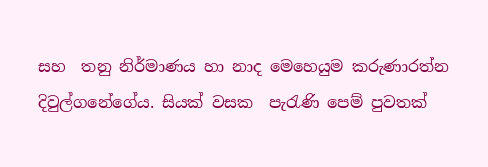සහ  තනු නිර්මාණය හා නාද මෙහෙයුම කරුණාරත්න දිවුල්ගනේගේය. සියක් වසක  පැරැණි පෙම් පුවතක්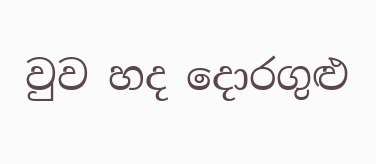වුව හද දොරගුළු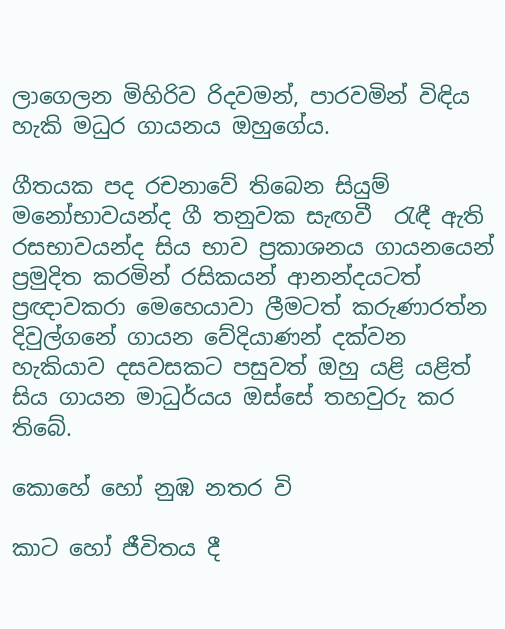ලාගෙලන මිහිරිව රිදවමන්, පාරවමින් විඳිය හැකි මධුර ගායනය ඔහුගේය.

ගීතයක පද රචනාවේ තිබෙන සියුම් මනෝභාවයන්ද ගී තනුවක සැඟවී  රැඳී ඇති රසභාවයන්ද සිය භාව ප්‍රකාශනය ගායනයෙන් ප්‍රමුදිත කරමින් රසිකයන් ආනන්දයටත් ප්‍රඥාවකරා මෙහෙයාවා ලීමටත් කරුණාරත්න දිවුල්ගනේ ගායන වේදියාණන් දක්වන හැකියාව දසවසකට පසුවත් ඔහු යළි යළිත් සිය ගායන මාධුර්යය ඔස්සේ තහවුරු කර තිබේ.

කොහේ හෝ නුඹ නතර වි

කාට හෝ ජීවිතය දී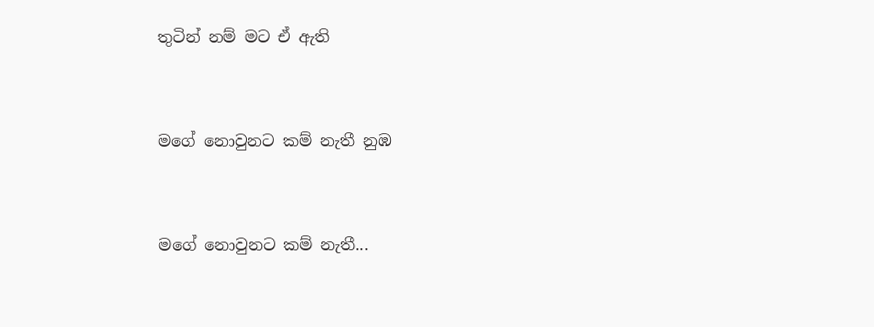තුටින් නම් මට ඒ ඇති


මගේ නොවුනට කම් නැතී නුඹ


මගේ නොවුනට කම් නැතී...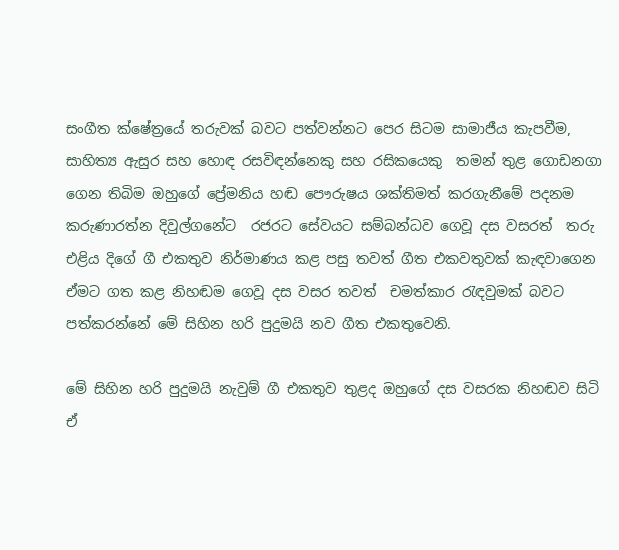සංගීත ක්ෂේත්‍රයේ තරුවක් බවට පත්වන්නට පෙර සිටම සාමාජීය කැපවීම, සාහිත්‍ය ඇසුර සහ හොඳ රසවිඳන්නෙකු සහ රසිකයෙකු  තමන් තුළ ගොඩනගා ගෙන තිබිම ඔහුගේ ප්‍රේමනිය හඬ පෞරුෂය ශක්තිමත් කරගැනීමේ පදනම කරුණාරත්න දිවුල්ගනේට  රජරට සේවයට සම්බන්ධව ගෙවූ දස වසරත්  තරු එළිය දිගේ ගී එකතුව නිර්මාණය කළ පසු තවත් ගීත එකවතුවක් කැඳවාගෙන ඒමට ගත කළ නිහඬම ගෙවූ දස වසර තවත්  චමත්කාර රැඳවුමක් බවට පත්කර‍න්නේ මේ සිහින හරි පුදුමයි නව ගීත එකතුවෙනි.

මේ සිහින හරි පුදුමයි නැවුම් ගී එකතුව තුළද ඔහුගේ දස වසරක නිහඬව සිටි  ඒ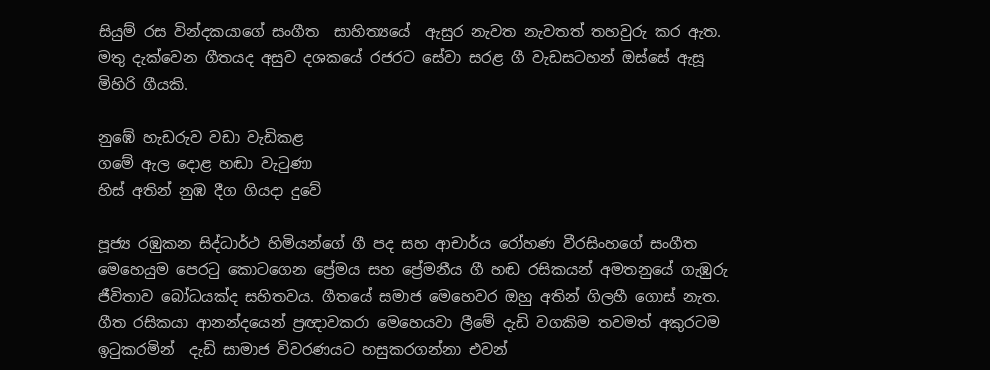සියුම් රස වින්දකයාගේ සංගීත  සාහිත්‍යයේ  ඇසුර නැවත නැවතත් තහවුරු කර ඇත. මතු දැක්වෙන ගීතයද අසුව දශකයේ රජරට සේවා සරළ ගී වැඩසටහන් ඔස්සේ ඇසූ මිහිරි ගීයකි.

නුඹේ හැඩරුව වඩා වැඩිකළ
ගමේ ඇල දොළ හඬා වැටුණා
හිස් අතින් නුඹ දීග ගියදා දුවේ

පූජ්‍ය රඹුකන සිද්ධාර්ථ හිමියන්ගේ ගී පද සහ ආචාර්ය රෝහණ වීරසිංහගේ සංගීත මෙහෙයුම පෙරටු කොටගෙන ප්‍රේමය සහ ප්‍රේමනීය ගී හඬ රසිකයන් අමතනුයේ ගැඹුරු  ජීවිතාව බෝධයක්ද සහිතවය. ගීතයේ සමාජ මෙහෙවර ඔහු අතින් ගිලහී ගොස් නැත. ගීත රසිකයා ආනන්දයෙන් ප්‍රඥාවකරා මෙහෙයවා ලීමේ දැඩි වගකිම තවමත් අකුරටම ඉටුකරමින්  දැඩි සාමාජ විවරණයට හසුකරගන්නා එවන්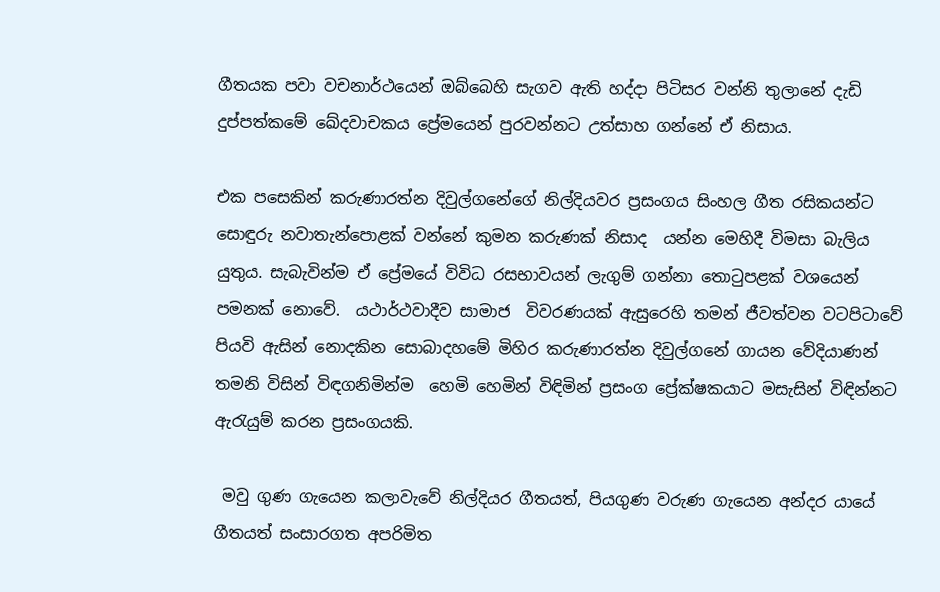ගීතයක පවා වචනාර්ථයෙන් ඔබ්බෙහි සැගව ඇති හද්දා පිටිසර වන්නි තුලානේ දැඩි දුප්පත්කමේ ඛේදවාචකය ප්‍රේමයෙන් පුරවන්‍නට උත්සාහ ගන්නේ ඒ නිසාය.

එක පසෙකින් කරුණාරත්න දිවුල්ගනේගේ නිල්දියවර ප්‍රසංගය සිංහල ගීත රසිකයන්ට සොඳුරු නවාතැන්පොළක් වන්නේ කුමන කරුණක් නිසාද  යන්න මෙහිදී විමසා බැලිය යුතුය. සැබැවින්ම ඒ ප්‍රේමයේ විවිධ රසභාවයන් ලැගුම් ගන්නා තොටුපළක් වශයෙන් පමනක් නොවේ.  යථාර්ථවාදීව සාමාජ  විවරණයක් ඇසුරෙහි තමන් ජීවත්වන වටපිටාවේ පියවි ඇසින් නොදකින සොබාදහමේ මිහිර කරුණාරත්න දිවුල්ගනේ ගායන වේදියාණන් තමනි විසින් විඳගනිමින්ම  හෙමි හෙමින් විඳිමින් ප්‍රසංග ප්‍රේක්ෂකයාට මසැසින් විඳින්නට ඇරැයුම් කරන ප්‍රසංගයකි.

 මවු ගුණ ගැයෙන කලාවැවේ නිල්දියර ගීතයත්, පියගුණ වරුණ ගැයෙන අන්දර යායේ ගීතයත් සංසාරගත අපරිමිත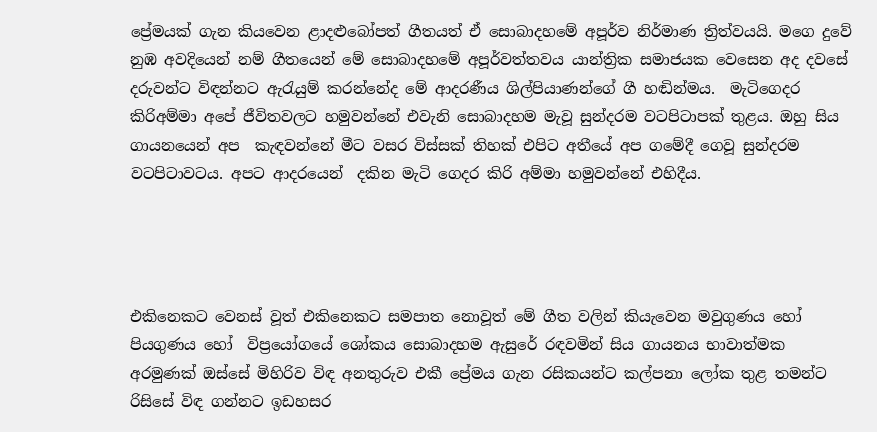ප්‍රේමයක් ගැන කියවෙන ළාදළුබෝපත් ගීතයත් ඒ සොබාදහමේ අපූර්ව නිර්මාණ ත්‍රිත්වයයි. මගෙ දුවේ නුඹ අවදියෙන් නම් ගීතයෙන් මේ සොබාදහමේ අපූර්වත්තවය යාන්ත්‍රික සමාජයක වෙසෙන අද දවසේ දරුවන්ට විඳන්නට ඇරැයුම් කරන්නේද මේ ආදරණීය ශිල්පියාණන්ගේ ගී හඬින්මය.  මැටිගෙදර කිරිඅම්මා අපේ ජීවිතවලට හමුවන්නේ එවැනි සොබාදහම මැවූ සුන්දරම වටපිටාපක් තුළය. ඔහු සිය  ගායනයෙන් අප ‍ කැඳවන්නේ මීට වසර විස්සක් තිහක් එපිට අතීයේ අප ගමේදී ගෙවූ සුන්දරම වටපිටාවටය. අපට ආදරයෙන්  දකින මැටි ගෙදර කිරි අම්මා හමුවන්නේ එහිදීය.




එකිනෙකට වෙනස් වූත් එකිනෙකට සමපාත නොවූත් මේ ගීත වලින් කියැවෙන මවුගුණය හෝ පියගුණය හෝ  විප්‍රයෝගයේ ශෝකය සොබාදහම ඇසුරේ රඳවමින් සිය ගායනය භාවාත්මක අරමුණක් ඔස්සේ මිහිරිව විඳ අනතුරුව එකී ප්‍රේමය ගැන රසිකයන්ට කල්පනා ලෝක තුළ තමන්ට රිසිසේ විඳ ගන්නට ඉඩහසර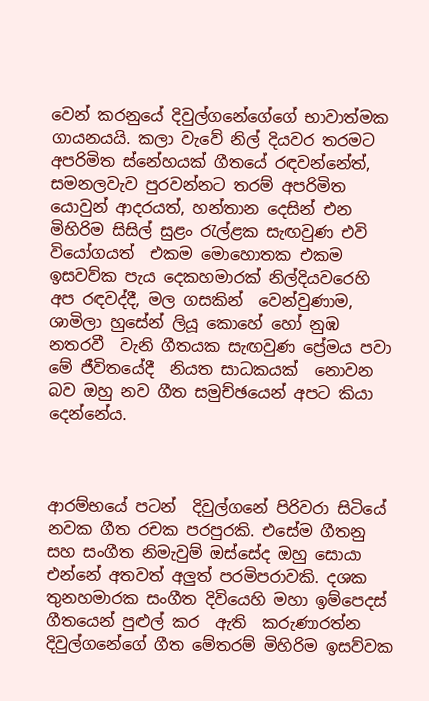වෙන් කරනුයේ දිවුල්ගනේගේගේ භාවාත්මක ගායනයයි. කලා වැවේ නිල් දියවර තරමට අපරිමිත ස්නේහයක් ගීතයේ රඳවන්නේත්, සමනලවැව පුරවන්නට තරම් අපරිමිත යොවුන් ආදරයත්, හන්තාන දෙසින් එන මිහිරිම සිසිල් සුළං රැල්ළක සැඟවුණ එවි වියෝගයත්  එකම මොහොතක එකම ඉසවව්ක පැය දෙකහමාරක් නිල්දියවරෙහි අප රඳවද්දී, මල ගසකින්  වෙන්වුණාම, ශාමිලා හුසේන් ලියූ කොහේ හෝ නුඹ නතරවී  වැනි ගීතයක සැඟවුණ ප්‍රේමය පවා මේ ජීවිතයේදී  නියත සාධකයක්  නොවන බව ඔහු නව ගීත සමුච්ඡයෙන් අපට කියා දෙන්නේය.



ආරම්භයේ පටන්  දිවුල්ගනේ පිරිවරා සිටියේ නවක ගීත රචක පරපුරකි. එසේම ගීතනු සහ සංගීත නිමැවුම් ඔස්සේද ඔහු සොයා එන්නේ අතවත් අලුත් පරමිපරාවකි. දශක තුනහමාරක සංගීත දිවියෙහි මහා ඉම්පෙදස් ගීතයෙන් පුළුල් කර  ඇති  කරුණාරත්න දිවුල්ගනේගේ ගීත මේතරම් මිහිරිම ඉසව්වක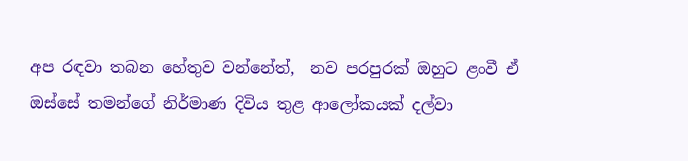අප රඳවා තබන හේතුව වන්නේත්,  නව පරපුරක් ඔහුට ළංවී ඒ ඔස්සේ තමන්ගේ නිර්මාණ දිවිය තුළ ආලෝකයක් දල්වා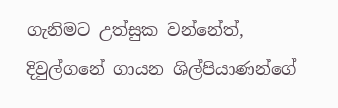ගැනිමට උත්සුක වන්නේත්,  දිවුල්ගනේ ගායන ශිල්පියාණන්ගේ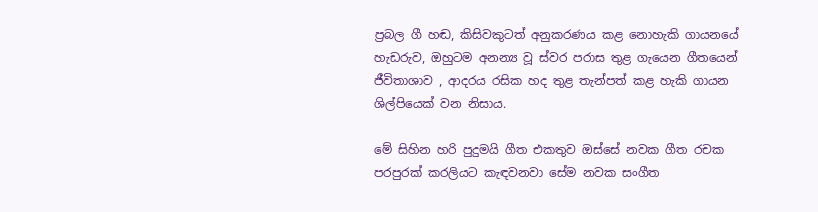ප්‍රබල ගී හඬ, කිසිවකුටත් අනුකරණය කළ නොහැකි ගායනයේ හැඩරුව, ඔහුටම අනන්‍ය වූ ස්වර පරාස තුළ ගැයෙන ගීතයෙන් ජීවිතාශාව , ආදරය රසික හද තුළ තැන්පත් කළ හැකි ගායන ශිල්පියෙක් වන නිසාය.

මේ සිහින හරි පුදුමයි ගීත එකතුව ඔස්සේ නවක ගීත රචක පරපුරක් කරලියට කැඳවනවා සේම නවක සංගීත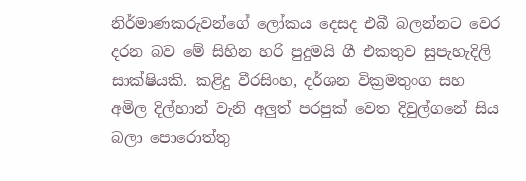නිර්මාණකරුවන්ගේ ලෝකය දෙසද එබී බලන්නට වෙර දරන බව මේ සිහින හරි පුදුමයි ගී එකතුව සුපැහැදිලි සාක්ෂියකි. කළිදු වීරසිංහ, දර්ශන වික්‍රමතුංග සහ අමිල දිල්හාන් වැනි අලුත් පරපුක් වෙත දිවුල්ගනේ සිය බලා පොරොත්තු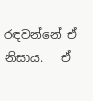රඳවන්නේ ඒ නිසාය.   ඒ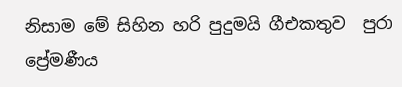නිසාම මේ සිහින හරි පුදුමයි ගීඑකතුව  පුරා ප්‍රේමණීය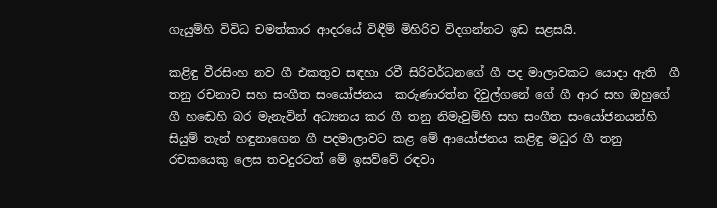ගැයුම්හි විවිධ චමත්කාර ආදරයේ විඳීම් මිහිරිව විදගන්නට ඉඩ සළසයි.

කළිඳු වීරසිංහ නව ගී එකතුව සඳහා රවී සිරිවර්ධනගේ ගී පද මාලාවකට යොදා ඇති  ගී තනු රචනාව සහ සංගීත සංයෝජනය  කරුණාරත්න දිවුල්ගනේ ගේ ගී ආර සහ ඔහුගේ ගී හ‍ඬෙහි බර මැනැවින් අධ්‍යනය කර ගී තනු නිමැවුම්හි සහ සංගීත සංයෝජනයන්හි සියුම් තැන් හඳුනාගෙන ගී පදමාලාවට කළ මේ ආයෝජනය කළිඳු මධුර ගී තනු රචකයෙකු ලෙස තවදුරටත් මේ ඉසව්වේ රඳවා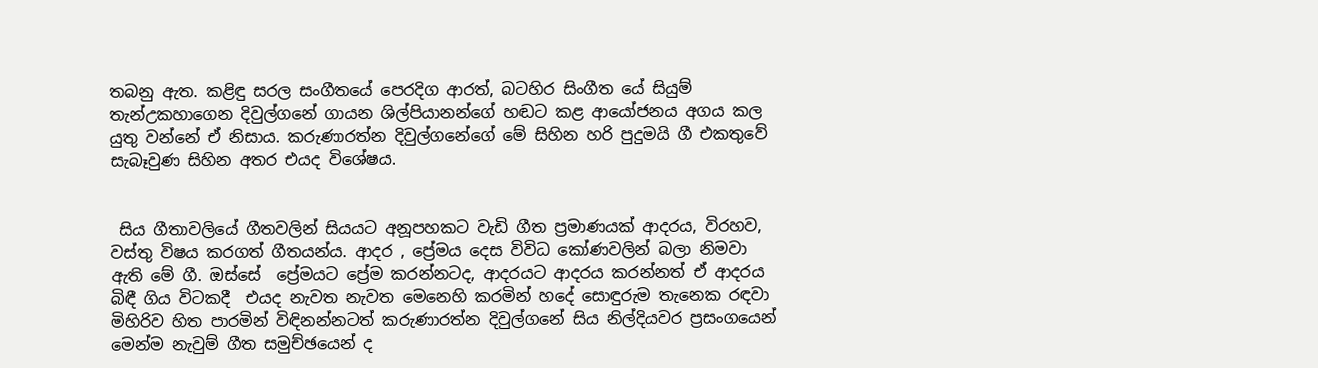තබනු ඇත. කළිඳු සරල සංගීතයේ පෙරදිග ආරත්, බටහිර සිංගීත යේ සියුම් තැන්උකහාගෙන දිවුල්ගනේ ගායන ශිල්පියානන්ගේ හඬට කළ ආයෝජනය අගය කල යුතු වන්නේ ඒ නිසාය. කරුණාරත්න දිවුල්ගනේගේ මේ සිහින හරි පුදුමයි ගී එකතුවේ සැබෑවුණ සිහින අතර එයද විශේෂය.


 සිය ගීතාවලියේ ගීතවලින් සියයට අනූපහකට වැඩි ගීත ප්‍රමාණයක් ආදරය, විරහව, වස්තු විෂය කරගත් ගීතයන්ය. ආදර , ප්‍රේමය දෙස විවිධ කෝණවලින් බලා නිමවා ඇති මේ ගී. ඔස්සේ  ප්‍රේමයට ප්‍රේම කරන්නටද, ආදරයට ආදරය කරන්නත් ඒ ආදරය බිඳී ගිය විටකදී  එයද නැවත නැවත මෙනෙහි කරමින් හදේ සොඳුරුම තැනෙක රඳවා මිහිරිව හිත පාරමින් විඳිනන්නටත් කරුණාරත්න දිවුල්ගනේ සිය නිල්දියවර ප්‍රසංගයෙන් මෙන්ම නැවුම් ගීත සමුච්ඡයෙන් ද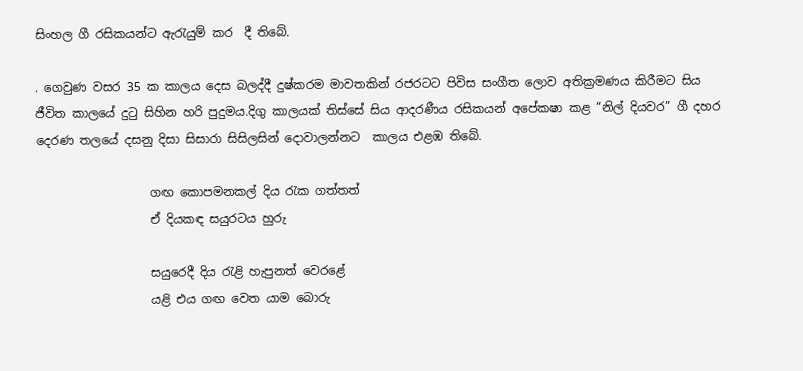සිංහල ගී රසිකයන්ට ඇරැයුම් කර  දී ති‍‍බේ.

. ගෙවුණ වසර 35 ක කාලය දෙස බලද්දී දුෂ්කරම මාවතකින් රජරටට පිවිස සංගීත ලොව අතික්‍රමණය කිරීමට සිය ජීවිත කාලයේ දුටු සිහින හරි පුදුමය.දිගු කාලයක් තිස්සේ සිය ආදරණීය රසිකයන් අපේකෂා කළ “නිල් දියවර” ගී දහර  දෙරණ තලයේ දසනු දිසා සිසාරා සිසිලසින් දොවාලන්නට  කාලය එළඹ තිබේ.

                   ගඟ කොපමනකල් දිය රැක ගත්තත්
                   ඒ දියකඳ සයුරටය හුරු

                   සයුරෙදී දිය රැළි හැපුනත් වෙරළේ
                   යළි එය ගඟ වෙත යාම බොරු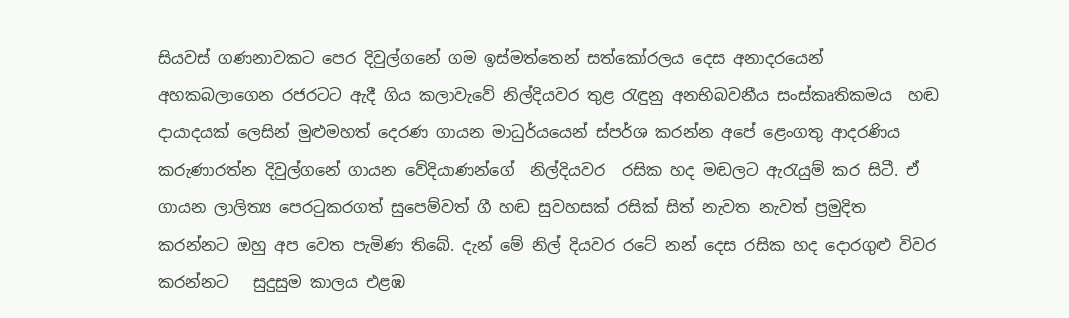සියවස් ගණනාවකට පෙර දිවුල්ගනේ ගම ඉස්මත්තෙන් සත්කෝරලය දෙස අනාදරයෙන් අහකබලාගෙන රජරටට ඇදී ගිය කලාවැවේ නිල්දියවර තුළ රැඳුනු අනභිබවනීය සංස්කෘතිකමය  හඬ දායාදයක් ලෙසින් මුළුමහත් දෙරණ ගායන මාධුර්යයෙන් ස්පර්ශ කරන්න අපේ ළෙංගතු ආදරණිය කරුණාරත්න දිවුල්ගනේ ගායන වේදියාණන්ගේ  නිල්දියවර  රසික හද මඬලට ඇරැයුම් කර සිටී. ඒ ගායන ලාලිත්‍ය පෙරටුකරගත් සුපෙම්වත් ගී හඬ සුවහසක් රසික් සිත් නැවත නැවත් ප්‍රමුදිත කරන්නට ඔහු අප වෙත පැමිණ තිබේ. දැන් මේ නිල් දියවර රටේ නන් දෙස රසික හද දොරගුළු විවර කරන්නට   සුදුසුම කාලය එළඹ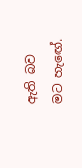ඇති බව මට හැ‍ඟේ.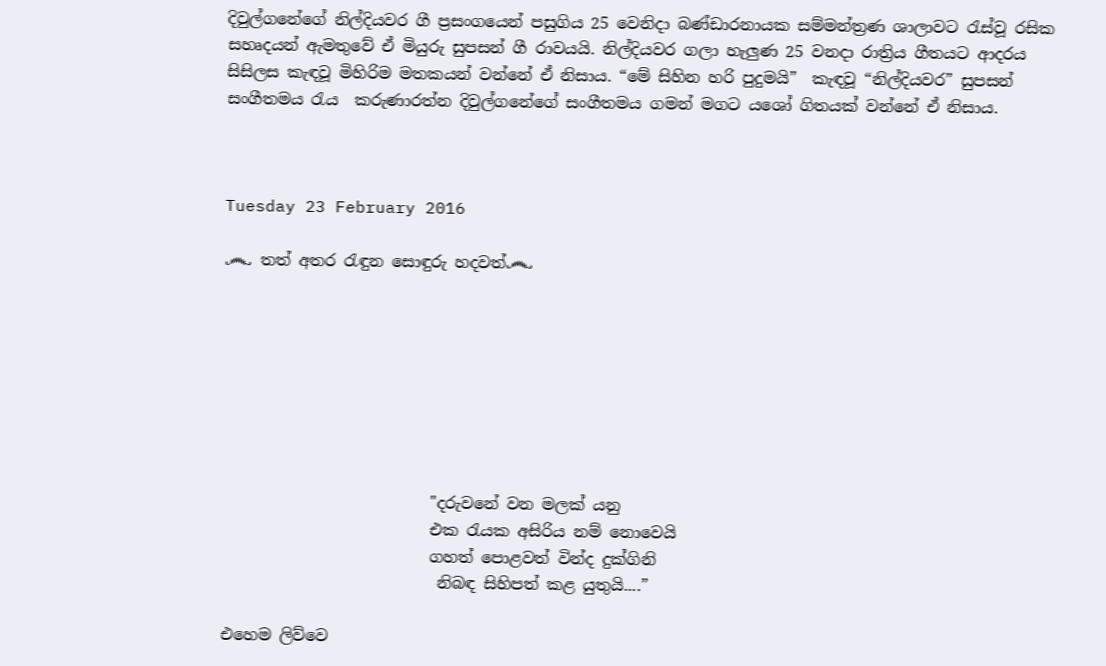දිවුල්ගනේගේ නිල්දියවර ගී ප්‍රසංගයෙන් පසුගිය 25 වෙනිදා බණ්ඩාරනායක සම්මන්ත්‍රණ ශාලාවට රැස්වූ රසික සහෘදයන් ඇමතුවේ ඒ මියුරු සුපසන් ගී රාවයයි. නිල්දියවර ගලා හැලුණ 25 වනදා රාත්‍රිය ගීතයට ආදරය සිසිලස කැඳවූ මිහිරිම මතකයන් වන්නේ ඒ නිසාය. “මේ සිහින හරි පුදුමයි”  කැඳවූ “නිල්දියවර” සුපසන් සංගීතමය රැය  කරුණාරත්න දිවුල්ගනේගේ සංගීතමය ගමන් මගට ය‍ශෝ ගිතයක් වන්නේ ඒ නිසාය.



Tuesday 23 February 2016

෴ තත් අතර රැඳුන සොඳුරු හදවත්෴








                          "දරුවනේ වන මලක් යනු
                          එක රැයක අසිරිය නම් නොවෙයි
                          ගහත් පොළවත් වින්ද දුක්ගිනි
                           නිබඳ සිහිපත් කළ යුතුයි....”

එහෙම ලිව්වෙ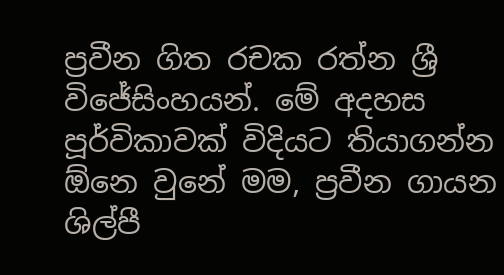ප්‍රවීන ගිත රචක රත්න ශ්‍රී විජේසිංහයන්. මේ අදහස පූර්විකාවක් විදියට තියාගන්න ඕනෙ වුනේ මම, ප්‍රවීන ගායන ශිල්පී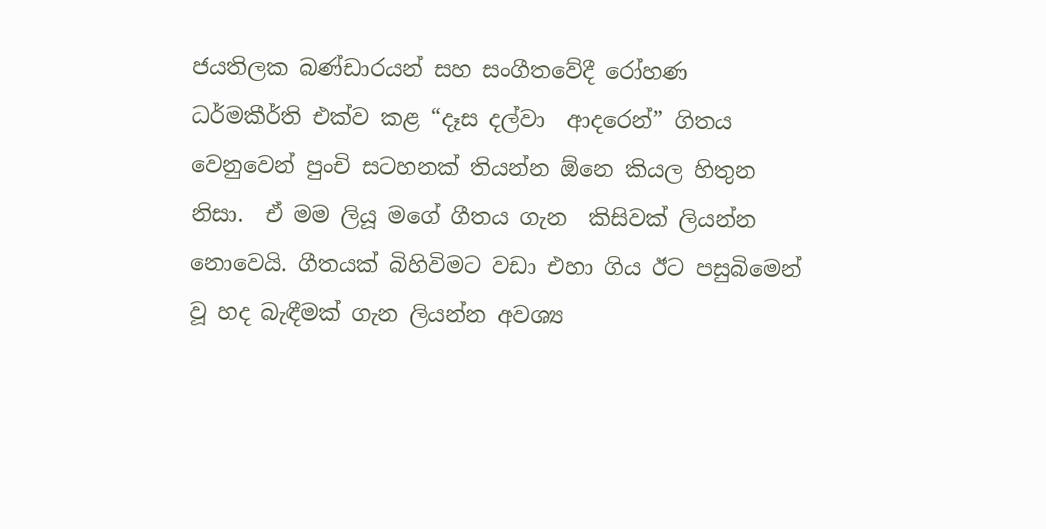ජයතිලක බණ්ඩාරයන් සහ සංගීතවේදී රෝහණ ධර්මකීර්ති එක්ව කළ “දෑස දල්වා  ආදරෙන්” ගිතය වෙනුවෙන් පුංචි සටහනක් තියන්න ඕනෙ කියල හිතුන නිසා.  ඒ මම ලියූ මගේ ගීතය ගැන  කිසිවක් ලියන්න නොවෙයි. ගීතයක් බිහිවිමට වඩා එහා ගිය ඊට පසුබිමෙන් වූ හද බැඳීමක් ගැන ලියන්න අවශ්‍ය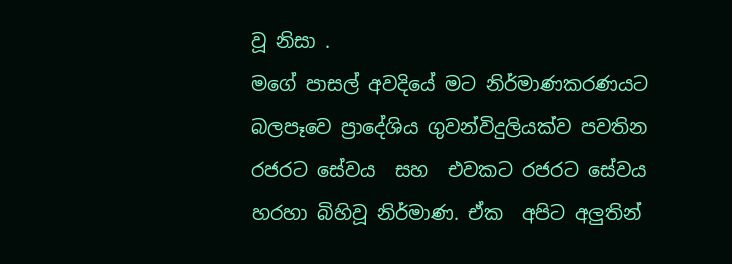වූ නිසා ‍.
මගේ පාසල් අවදියේ මට නිර්මාණකරණයට බලපෑවෙ ප්‍රාදේශිය ගුවන්විදුලියක්ව පවතින රජරට සේවය  සහ  එවකට රජරට සේවය හරහා බිහිවූ නිර්මාණ. ඒක  අපිට අලුතින්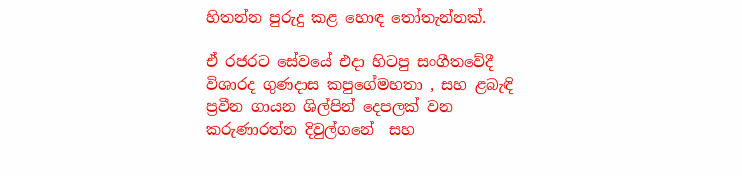හිතන්න පුරුදු කළ හොඳ තෝතැන්නක්.

ඒ රජර‍ට සේවයේ එදා හිටපු සංගීතවේදී විශාරද ගුණදාස කපුගේමහතා , සහ ළබැඳි ප්‍රවීන ගායන ශිල්පින් දෙපලක් වන කරුණාරත්න දිවුල්ගනේ  සහ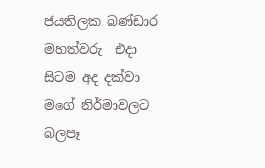ජයතිලක බණ්ඩාර මහත්වරු  එදා සිටම අද දක්වා මගේ නිර්මාවලට බලපෑ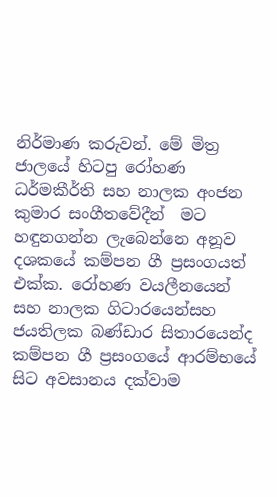නිර්මාණ කරුවන්. මේ මිත්‍ර ජාලයේ හිටපු රෝහණ ධර්මකීර්ති සහ නාලක අංජන කුමාර සංගීතවේදීන්  මට හඳුනගන්න ලැබෙන්නෙ අනූව දශකයේ කම්පන ගී ප්‍රසංගයත් එක්ක. රෝහණ වයලීනයෙන් සහ නාලක ගිටාරයෙන්සහ  ජයතිලක බණ්ඩාර සිතාරයෙන්ද  කම්පන ගී ප්‍රසංගයේ ආරම්භයේ සිට අවසානය දක්වාම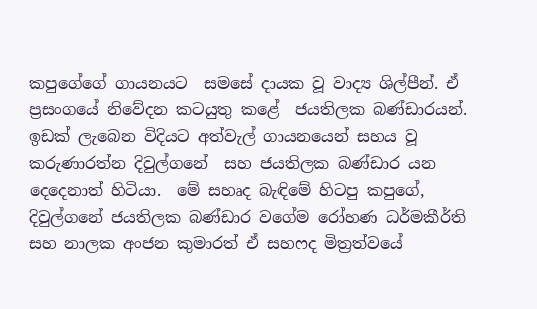කපුගේගේ ගායනයට  සමසේ දායක වූ වාද්‍ය ශිල්පීන්. ඒ ප්‍රසංගයේ නිවේදන කටයුතු කළේ  ජයතිලක බණ්ඩාරයන්.   ඉඩක් ලැබෙන විදියට අත්වැල් ගායනයෙන් සහය වූ කරුණාරත්න දිවුල්ගනේ  සහ ජයතිලක බණ්ඩාර යන දෙදෙනාත් හිටියා.  මේ සහෘද බැඳිමේ හිටපු කපුගේ, දිවුල්ගනේ ජයතිලක බණ්ඩාර වගේම රෝහණ ධර්මකීර්ති සහ නාලක අංජන කුමාරත් ඒ සහෆද මිත්‍රත්වයේ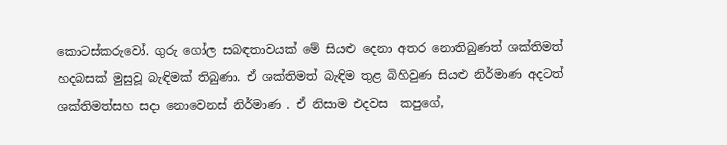කොටස්කරුවෝ. ගුරු ගෝල සබඳතාවයක් මේ සියළු දෙනා අතර නොතිබුණත් ශක්තිමත් හදබසක් මුසුවූ බැඳිමක් තිබුණා. ඒ ශක්තිමත් බැඳිම තුළ බිහිවුණ සියළු නිර්මාණ අදටත් ශක්තිමත්සහ සදා නොවෙනස් නිර්මාණ . ඒ නිසාම එදවස  කපුගේ,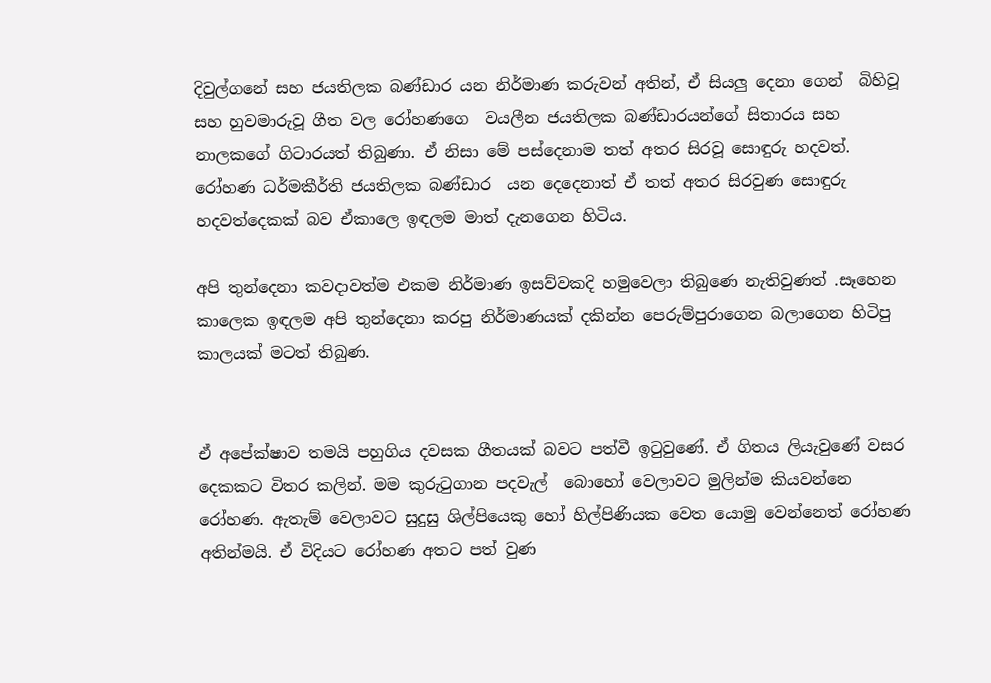දිවුල්ගනේ සහ ජයතිලක බණ්ඩාර යන නිර්මාණ කරුවන් අතින්, ඒ සියලු දෙනා ගෙන්  බිහිවූ සහ හුවමාරුවූ ගීත වල රෝහණගෙ  වයලීන ජයතිලක බණ්ඩාරයන්ගේ සිතාරය සහ නාලකගේ ගිටාරයත් තිබුණා. ඒ නිසා මේ පස්දෙනාම තත් අතර සිරවූ සොඳුරු හදවත්. රෝහණ ධර්මකීර්ති ජයතිලක බණ්ඩාර  යන දෙදෙනාත් ඒ තත් අතර සිරවුණ සොඳුරු හදවත්දෙකක් බව ඒකාලෙ ඉඳලම මාත් දැනගෙන හිටිය.

අපි තුන්දෙනා කවදාවත්ම එකම නිර්මාණ ඉසව්වකදි හමුවෙලා තිබුණෙ නැතිවුණත් .සෑහෙන කාලෙක ඉඳලම අපි තුන්දෙනා කරපු නිර්මාණයක් දකින්න පෙරුම්පුරාගෙන බලාගෙන හිටිපු කාලයක් මටත් තිබුණ.


ඒ අපේක්ෂාව තමයි පහුගිය දවසක ගීතයක් බවට පත්වී ඉටුවුණේ. ඒ ගිතය ලියැවුණේ වසර දෙකකට විතර කලින්. මම කුරුටුගාන පදවැල්  බොහෝ වෙලාවට මුලින්ම කියවන්නෙ රෝහණ. ඇතැම් වෙලාවට සුදුසු ශිල්පියෙකු හෝ හිල්පිණියක වෙත යොමු වෙන්නෙත් රෝහණ අතින්මයි. ඒ විදියට රෝහණ අතට පත් වුණ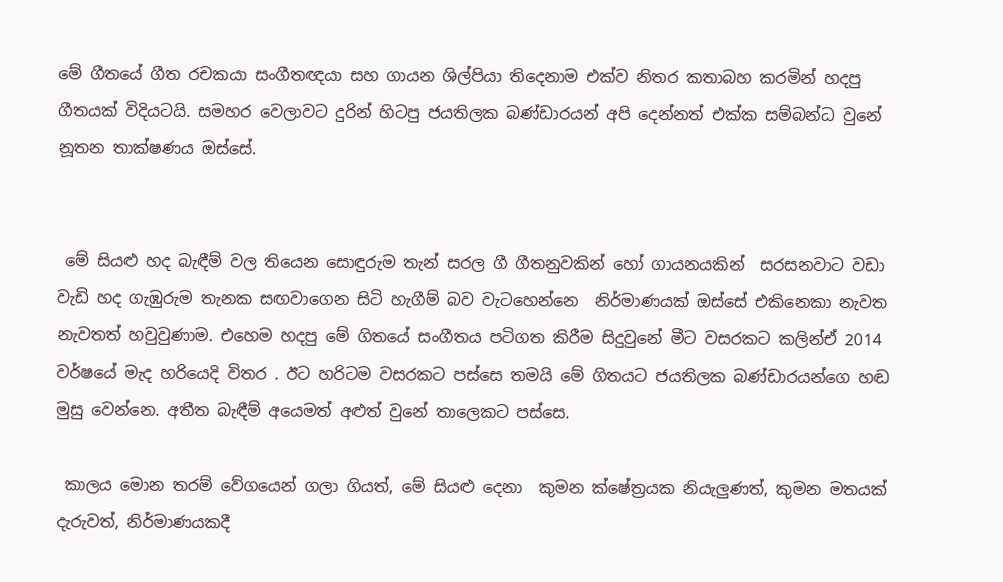මේ ගීතයේ ගීත රචකයා සංගීතඥයා සහ ගායන ශිල්පියා තිදෙනාම එක්ව නිතර කතාබහ කරමින් හදපු ගීතයක් විදියටයි. සමහර වෙලාවට දුරින් හිටපු ජයතිලක බණ්ඩාරයන් අපි දෙන්නත් එක්ක සම්බන්ධ වුනේ නූතන තාක්ෂණය ඔස්සේ.


 මේ සියළු හද බැඳීම් වල තියෙන සොඳුරුම තැන් සරල ගී ගීතනුවකින් හෝ ගායනයකින්  සරසනවාට වඩා වැඩි හද ගැඹුරුම තැනක සඟවාගෙන සිටි හැගීම් බව වැටහෙන්නෙ  නිර්මාණයක් ඔස්සේ එකිනෙකා නැවත නැවතත් හවුවුණාම. එහෙම හදපු මේ ගිතයේ සංගීතය පටිගත කිරීම සිදුවුනේ මීට වසරකට කලින්ඒ 2014 වර්ෂයේ මැද හරියෙදි විතර . ඊට හරිටම වසරකට පස්සෙ තමයි මේ ගිතයට ජයතිලක බණ්ඩාරයන්ගෙ හඬ මුසු වෙන්නෙ. අතීත බැඳීම් අයෙමත් අළුත් වුනේ තාලෙකට පස්සෙ.

 කාලය මොන තරම් වේගයෙන් ගලා ගියත්, මේ සියළු දෙනා  කුමන ක්ෂේත්‍රයක නියැලුණත්, කුමන මතයක් දැරුවත්, නිර්මාණයකදී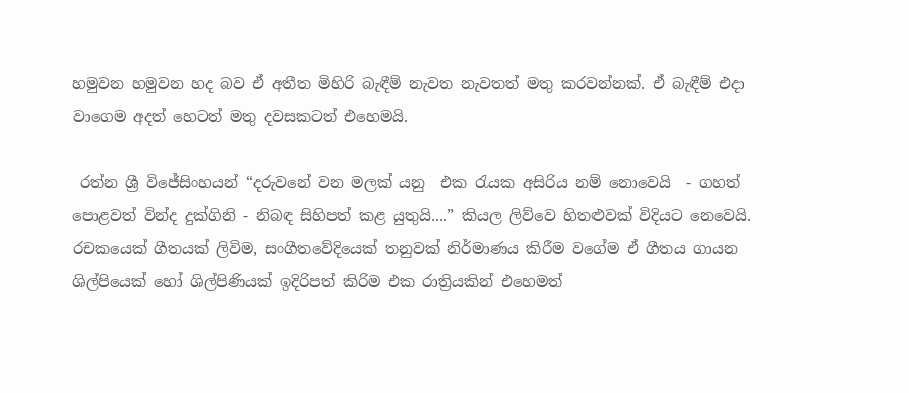හමුවන හමුවන හද බව ඒ අතීත මිහිරි බැඳීම් නැවත නැවතත් මතු කරවන්නක්. ඒ බැඳීම් එදා වාගෙම අදත් හෙටත් මතු දවසකටත් එහෙමයි.

 රත්න ශ්‍රී විජේසිංහයන් “දරුවනේ වන මලක් යනු  එක රැයක අසිරිය නම් නොවෙයි  - ගහත් පොළවත් වින්ද දුක්ගිනි - නිබඳ සිහිපත් කළ යුතුයි....” කියල ලිව්වෙ හිතළුවක් විදියට නෙවෙයි. රචකයෙක් ගීතයක් ලිවිම, සංගීතවේදියෙක් තනුවක් නිර්මාණය කිරීම වගේම ඒ ගීතය ගායන ශිල්පියෙක් හෝ ශිල්පිණියක් ඉදිරිපත් කිරිම එක රාත්‍රියකින් එහෙමත්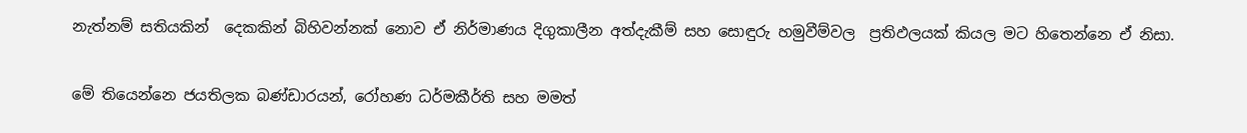නැත්නම් සතියකින්  දෙකකින් බිහිවන්නක් නොව ඒ නිර්මාණය දිගුකාලීන අත්දැකීම් සහ සොඳුරු හමුවීම්වල  ප්‍රතිඵලයක් කියල මට හිතෙන්නෙ ඒ නිසා.

මේ තියෙන්නෙ ජයතිලක බණ්ඩාරයන්, රෝහණ ධර්මකීර්ති සහ මමත්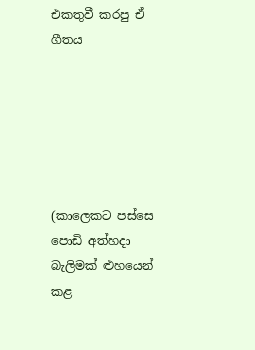එකතුවී කරපු ඒ ගීතය






(කාලෙකට පස්සෙ පොඩි අත්හදා බැලිමක් ළුහයෙන් කළ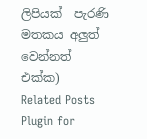ලිපියක්  පැරණි මතකය අලුත් වෙන්නත් එක්ක)
Related Posts Plugin for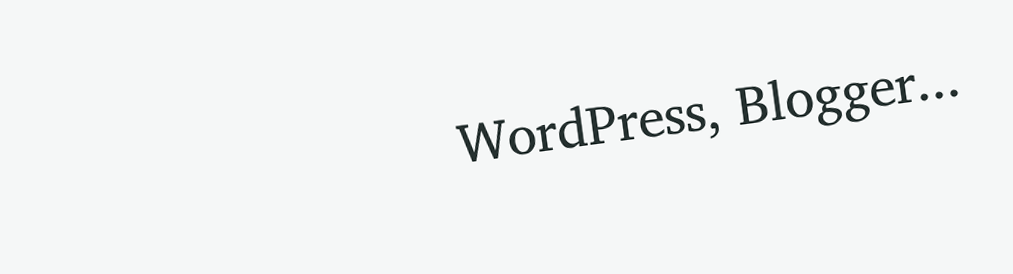WordPress, Blogger...